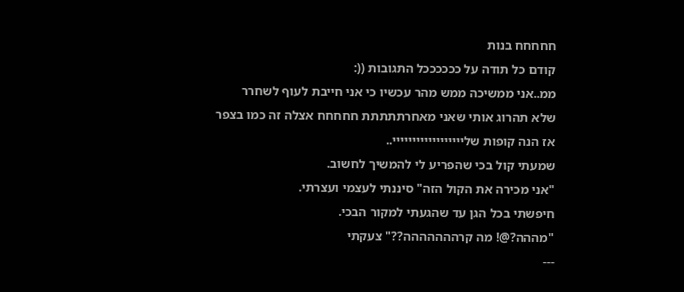חחחחח בנות
קודם כל תודה על ככככככל התגובות ((:
ממ..אני ממשיכה ממש מהר עכשיו כי אני חייבת לעוף לשחרר
שלא תהרוג אותי שאני מאחרתתתתת חחחחח אצלה זה כמו בצפר
אז הנה קופות שליייייייייייייייייי..
שמעתי קול בכי שהפריע לי להמשיך לחשוב.
"אני מכירה את הקול הזה" סיננתי לעצמי ועצרתי.
חיפשתי בכל הגן עד שהגעתי למקור הבכי.
"מההה?@! מה קרההההההה??" צעקתי
---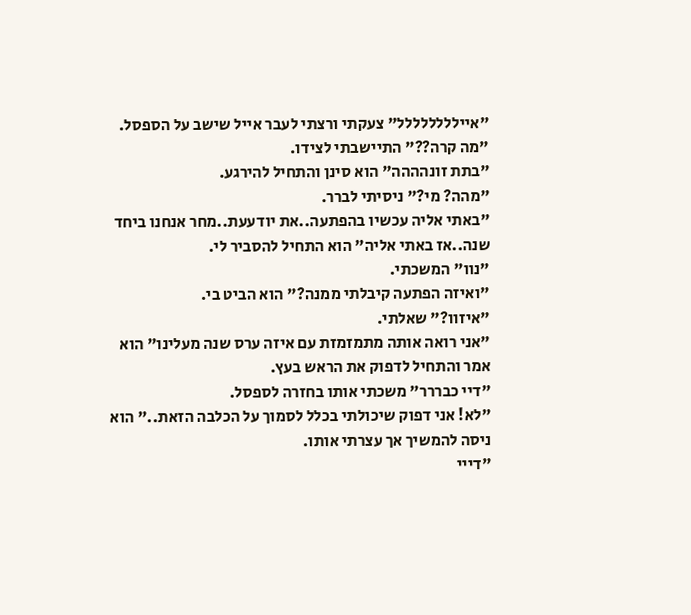"איילללללללל" צעקתי ורצתי לעבר אייל שישב על הספסל.
"מה קרה??" התיישבתי לצידו.
"בתת זונהההה" הוא סינן והתחיל להירגע.
"מהה? מי?" ניסיתי לברר.
"באתי אליה עכשיו בהפתעה..את יודעעת..מחר אנחנו ביחד שנה..אז באתי אליה" הוא התחיל להסביר לי.
"נוו" המשכתי.
"ואיזה הפתעה קיבלתי ממנה?" הוא הביט בי.
"איזוו?" שאלתי.
"אני רואה אותה מתמזמזת עם איזה ערס שנה מעלינו" הוא אמר והתחיל לדפוק את הראש בעץ.
"דיי כבררר" משכתי אותו בחזרה לספסל.
"לא! אני דפוק שיכולתי בכלל לסמוך על הכלבה הזאת.." הוא ניסה להמשיך אך עצרתי אותו.
"דייי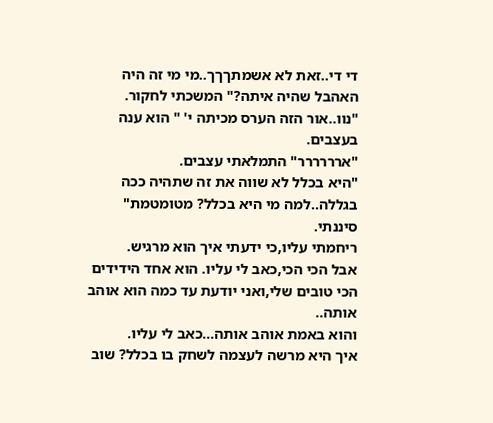די די..זאת לא אשמתךךך..מי מי זה היה האהבל שהיה איתה?" המשכתי לחקור.
"נוו..אור הזה הערס מכיתה י' " הוא ענה בעצבים.
"ארררררר" התמלאתי עצבים.
"היא בכלל לא שווה את זה שתהיה ככה בגללה..למה מי היא בכלל? מטומטמת" סיננתי.
ריחמתי עליו,כי ידעתי איך הוא מרגיש.
אבל הכי הכי,כאב לי עליו. הוא אחד הידידים הכי טובים שלי,ואני יודעת עד כמה הוא אוהב אותה..
והוא באמת אוהב אותה...כאב לי עליו.
איך היא מרשה לעצמה לשחק בו בכלל? שוב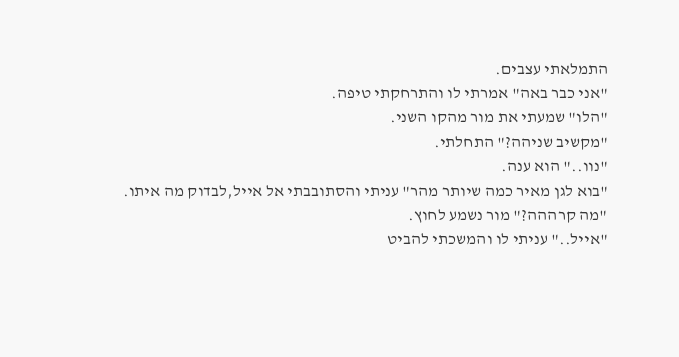התמלאתי עצבים.
"אני כבר באה" אמרתי לו והתרחקתי טיפה.
"הלו" שמעתי את מור מהקו השני.
"מקשיב שניהה?" התחלתי.
"נוו.." הוא ענה.
"בוא לגן מאיר כמה שיותר מהר" עניתי והסתובבתי אל אייל,לבדוק מה איתו.
"מה קרההה?" מור נשמע לחוץ.
"אייל.." עניתי לו והמשכתי להביט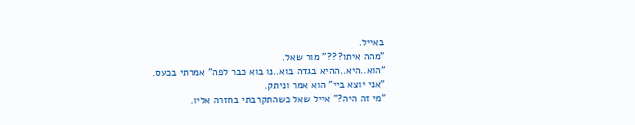באייל.
"מהה איתו???" מור שאל.
"הוא..היא..ההיא בגדה בוא..נו בוא כבר לפה" אמרתי בכעס.
"אני יוצא ביי" הוא אמר וניתק.
"מי זה היה?" אייל שאל כשהתקרבתי בחזרה אליו.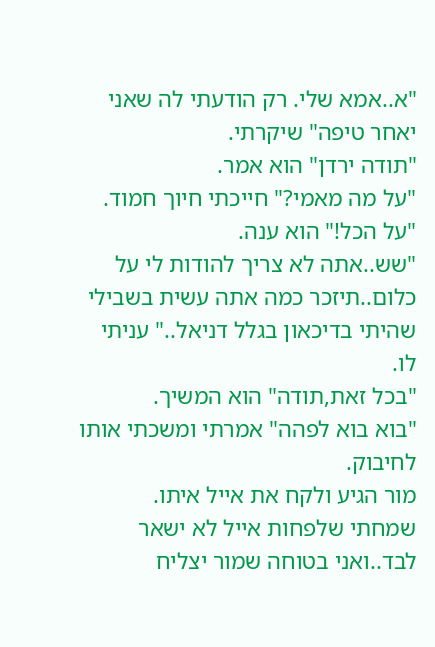"א..אמא שלי. רק הודעתי לה שאני יאחר טיפה" שיקרתי.
"תודה ירדן" הוא אמר.
"על מה מאמי?" חייכתי חיוך חמוד.
"על הכל!" הוא ענה.
"שש..אתה לא צריך להודות לי על כלום..תיזכר כמה אתה עשית בשבילי שהיתי בדיכאון בגלל דניאל.." עניתי לו.
"בכל זאת,תודה" הוא המשיך.
"בוא בוא לפהה" אמרתי ומשכתי אותו לחיבוק.
מור הגיע ולקח את אייל איתו.
שמחתי שלפחות אייל לא ישאר לבד..ואני בטוחה שמור יצליח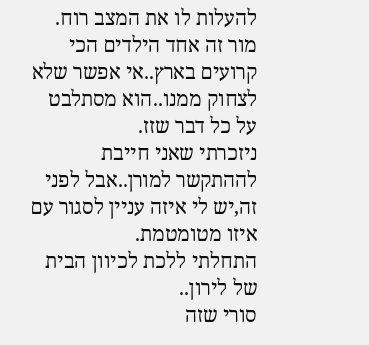להעלות לו את המצב רוח.
מור זה אחד הילדים הכי קרועים בארץ..אי אפשר שלא לצחוק ממנו..הוא מסתלבט על כל דבר שזז.
ניזכרתי שאני חייבת לההתקשר למורן..אבל לפני זה,יש לי איזה עניין לסגור עם איזו מטומטמת.
התחלתי ללכת לכיוון הבית של לירון..
סורי שזה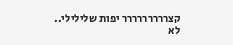קצררררררררר יפות שלילילי..
לא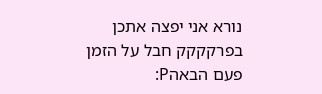נורא אני יפצה אתכן בפרקקקק חבל על הזמן פעם הבאהP: